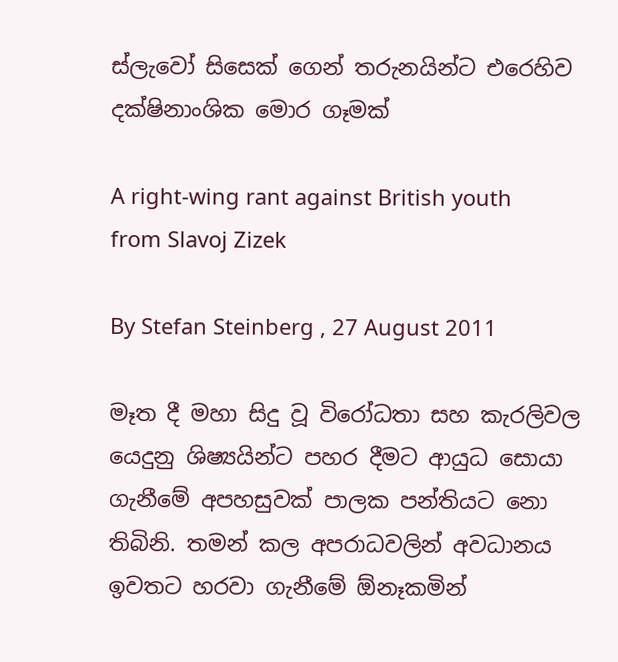ස්ලැවෝ සිසෙක් ගෙන් තරුනයින්ට එරෙහිව දක්ෂිනාංශික මොර ගෑමක්

A right-wing rant against British youth from Slavoj Zizek

By Stefan Steinberg , 27 August 2011

මෑත දී මහා සිදු වූ විරෝධතා සහ කැරලිවල යෙදුනු ශිෂ්‍යයින්ට පහර දීමට ආයුධ සොයා ගැනීමේ අපහසුවක් පාලක පන්තියට නො තිබිනි. තමන් කල අපරාධවලින් අවධානය ඉවතට හරවා ගැනීමේ ඕනෑකමින්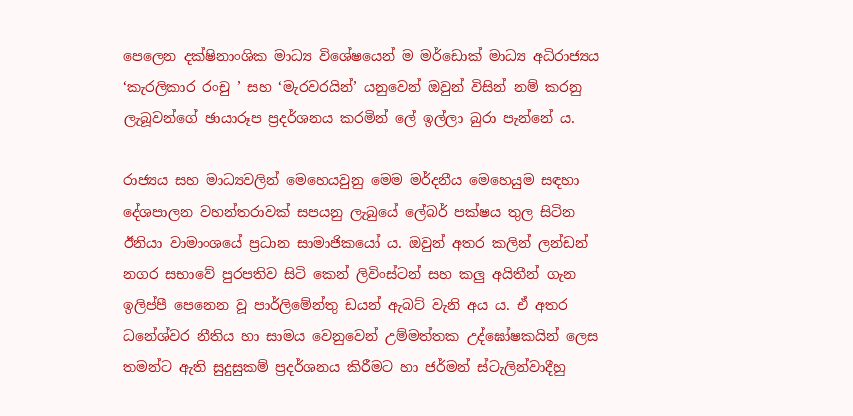පෙලෙන දක්ෂිනාංශික මාධ්‍ය විශේෂයෙන් ම මර්ඩොක් මාධ්‍ය අධිරාජ්‍යය ‘කැරලිකාර රංචු ’ සහ ‘මැරවරයින්’ යනුවෙන් ඔවුන් විසින් නම් කරනු ලැබූවන්ගේ ඡායාරූප ප්‍රදර්ශනය කරමින් ලේ ඉල්ලා බුරා පැන්නේ ය.

රාජ්‍යය සහ මාධ්‍යවලින් මෙහෙයවුනු මෙම මර්දනීය මෙහෙයුම සඳහා දේශපාලන වහන්තරාවක් සපයනු ලැබුයේ ලේබර් පක්ෂය තුල සිටින ඊනියා වාමාංශයේ ප්‍රධාන සාමාජිකයෝ ය. ඔවුන් අතර කලින් ලන්ඩන් නගර සභාවේ පුරපතිව සිටි කෙන් ලිවිංස්ටන් සහ කලු අයිතීන් ගැන ඉලිප්පී පෙනෙන වූ පාර්ලිමේන්තු ඩයන් ඇබට් වැනි අය ය. ඒ අතර ධනේශ්වර නීතිය හා සාමය වෙනුවෙන් උම්මත්තක උද්ඝෝෂකයින් ලෙස තමන්ට ඇති සුදුසුකම් ප්‍රදර්ශනය කිරීමට හා ජර්මන් ස්ටැලින්වාදීහු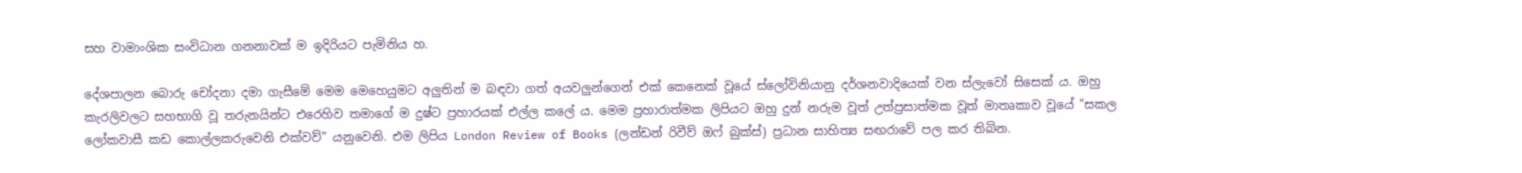සහ වාමාංශික සංවිධාන ගනනාවක් ම ඉදිරියට පැමිනිය හ.

දේශපාලන බොරු චෝදනා දමා ගැසීමේ මෙම මෙහෙයුමට අලුතින් ම බඳවා ගත් අයවලුන්ගෙන් එක් කෙනෙක් වූයේ ස්ලෝවිනියානු දර්ශනවාදියෙක් වන ස්ලැවෝ සිසෙක් ය. ඔහු කැරලිවලට සහභාගි වූ තරුනයින්ට එරෙහිව තමාගේ ම දුෂ්ට ප්‍රහාරයක් එල්ල කලේ ය. මෙම ප්‍රහාරාත්මක ලිපියට ඔහු දුන් නරුම වූත් උත්ප්‍රසාත්මක වූත් මාතෘකාව වූයේ "සකල ලෝකවාසී කඩ කොල්ලකරුවෙනි එක්වව්” යනුවෙනි. එම ලිපිය London Review of Books (ලන්ඩන් රිවීව් ඔෆ් බුක්ස්) ප්‍රධාන සාහිත්‍ය සඟරාවේ පල කර තිබින.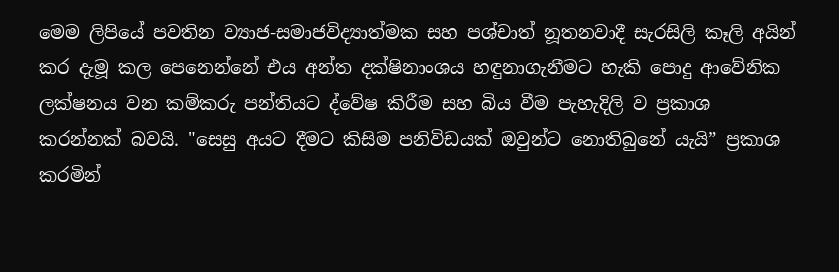මෙම ලිපියේ පවතින ව්‍යාජ-සමාජවිද්‍යාත්මක සහ පශ්චාත් නූතනවාදී සැරසිලි කෑලි අයින් කර දැමූ කල පෙනෙන්නේ එය අන්ත දක්ෂිනාංශය හඳුනාගැනීමට හැකි පොදු ආවේනික ලක්ෂනය වන කම්කරු පන්තියට ද්වේෂ කිරීම සහ බිය වීම පැහැදිලි ව ප්‍රකාශ කරන්නක් බවයි. "සෙසු අයට දීමට කිසිම පනිවිඩයක් ඔවුන්ට නොතිබුනේ යැයි” ප්‍රකාශ කරමින්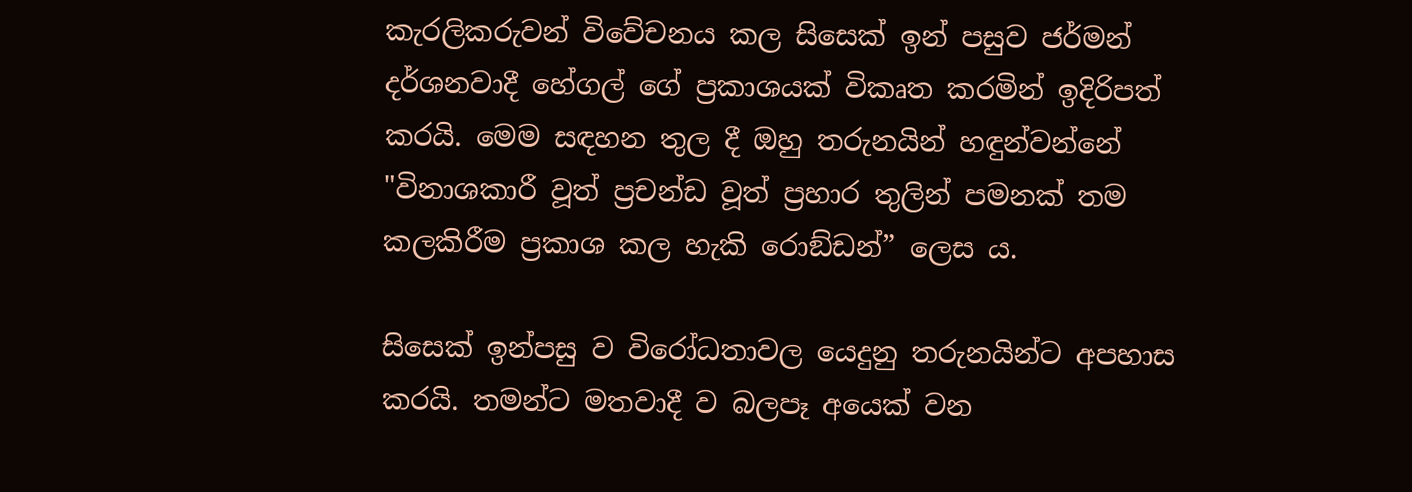කැරලිකරුවන් විවේචනය කල සිසෙක් ඉන් පසුව ජර්මන් දර්ශනවාදී හේගල් ගේ ප්‍රකාශයක් විකෘත කරමින් ඉදිරිපත් කරයි. මෙම සඳහන තුල දී ඔහු තරුනයින් හඳුන්වන්නේ "විනාශකාරී වූත් ප්‍රචන්ඩ වූත් ප්‍රහාර තුලින් පමනක් තම කලකිරීම ප්‍රකාශ කල හැකි රොඞ්ඩන්” ලෙස ය.

සිසෙක් ඉන්පසු ව විරෝධතාවල යෙදුනු තරුනයින්ට අපහාස කරයි. තමන්ට මතවාදී ව බලපෑ අයෙක් වන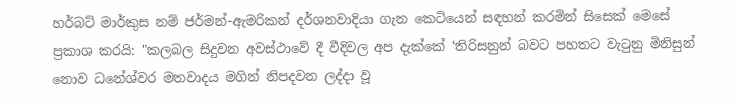හර්බට් මාර්කුස නම් ජර්මන්-ඇමරිකන් දර්ශනවාදියා ගැන කෙටියෙන් සඳහන් කරමින් සිසෙක් මෙසේ ප්‍රකාශ කරයි: "කලබල සිදුවන අවස්ථාවේ දී වීදිවල අප දැක්කේ ‘තිරිසනුන් බවට පහතට වැටුනු මිනිසුන් නොව ධනේශ්වර මතවාදය මගින් නිපදවන ලද්දා වූ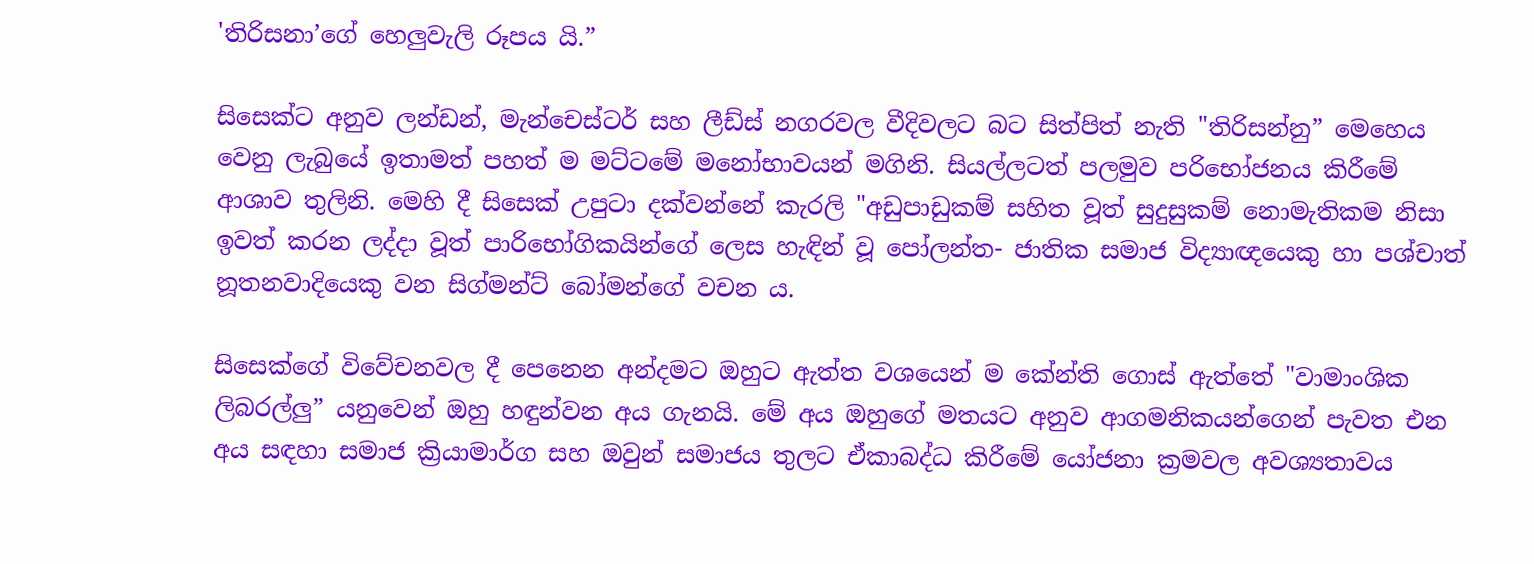'තිරිසනා’ගේ හෙලුවැලි රූපය යි.”

සිසෙක්ට අනුව ලන්ඩන්, මැන්චෙස්ටර් සහ ලීඩ්ස් නගරවල වීදිවලට බට සිත්පිත් නැති "තිරිසන්නු” මෙහෙය වෙනු ලැබුයේ ඉතාමත් පහත් ම මට්ටමේ මනෝභාවයන් මගිනි. සියල්ලටත් පලමුව පරිභෝජනය කිරීමේ ආශාව තුලිනි. මෙහි දී සිසෙක් උපුටා දක්වන්නේ කැරලි "අඩුපාඩුකම් සහිත වූත් සුදුසුකම් නොමැතිකම නිසා ඉවත් කරන ලද්දා වූත් පාරිභෝගිකයින්ගේ ලෙස හැඳින් වූ පෝලන්ත- ජාතික සමාජ විද්‍යාඥයෙකු හා පශ්චාත් නූතනවාදියෙකු වන සිග්මන්ට් බෝමන්ගේ වචන ය.

සිසෙක්ගේ විවේචනවල දී පෙනෙන අන්දමට ඔහුට ඇත්ත වශයෙන් ම කේන්ති ගොස් ඇත්තේ "වාමාංශික ලිබරල්ලු” යනුවෙන් ඔහු හඳුන්වන අය ගැනයි. මේ අය ඔහුගේ මතයට අනුව ආගමනිකයන්ගෙන් පැවත එන අය සඳහා සමාජ ක්‍රියාමාර්ග සහ ඔවුන් සමාජය තුලට ඒකාබද්ධ කිරීමේ යෝජනා ක්‍රමවල අවශ්‍යතාවය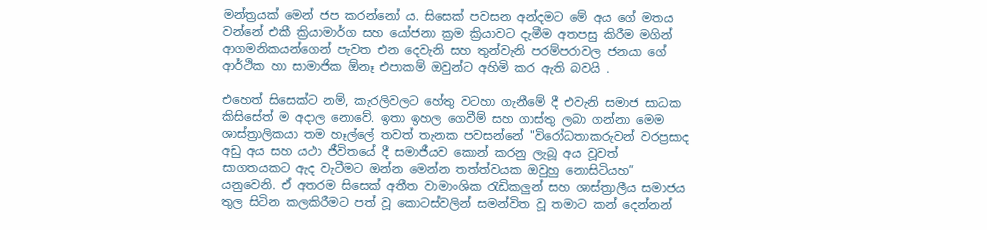මන්ත්‍රයක් මෙන් ජප කරන්නෝ ය. සිසෙක් පවසන අන්දමට මේ අය ගේ මතය වන්නේ එකී ක්‍රියාමාර්ග සහ යෝජනා ක්‍රම ක්‍රියාවට දැමීම අතපසු කිරීම මගින් ආගමනිකයන්ගෙන් පැවත එන දෙවැනි සහ තුන්වැනි පරම්පරාවල ජනයා ගේ ආර්ථික හා සාමාජික ඕනෑ එපාකම් ඔවුන්ට අහිමි කර ඇති බවයි .

එහෙත් සිසෙක්ට නම්, කැරලිවලට හේතු වටහා ගැනීමේ දී එවැනි සමාජ සාධක කිසිසේත් ම අදාල නොවේ. ඉතා ඉහල ගෙවීම් සහ ගාස්තු ලබා ගන්නා මෙම ශාස්ත්‍රාලිකයා තම හෑල්ලේ තවත් තැනක පවසන්නේ "විරෝධතාකරුවන් වරප්‍රසාද අඩු අය සහ යථා ජීවිතයේ දී සමාජීයව කොන් කරනු ලැබූ අය වූවත් සාගතයකට ඇද වැටීමට ඔන්න මෙන්න තත්ත්වයක ඔවුහු නොසිටියහ” යනුවෙනි. ඒ අතරම සිසෙක් අතීත වාමාංශික රැඩිකලුන් සහ ශාස්ත්‍රාලීය සමාජය තුල සිටින කලකිරීමට පත් වූ කොටස්වලින් සමන්විත වූ තමාට කන් දෙන්නන්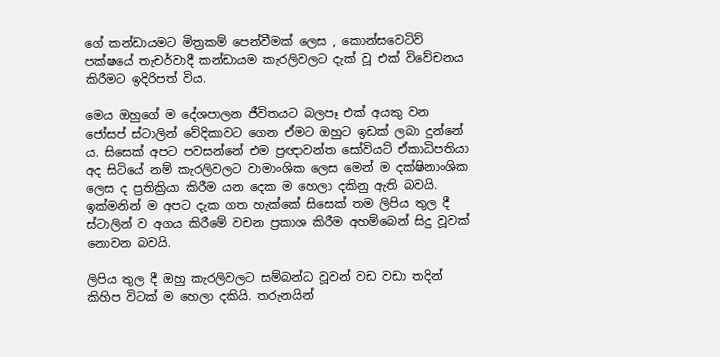ගේ කන්ඩායමට මිත්‍රකම් පෙන්වීමක් ලෙස , කොන්සවෙටිව් පක්ෂයේ තැචර්වාදී කන්ඩායම කැරලිවලට දැක් වූ එක් විවේචනය කිරීමට ඉදිරිපත් විය.

මෙය ඔහුගේ ම දේශපාලන ජීවිතයට බලපෑ එක් අයකු වන ජෝසප් ස්ටාලින් වේදිකාවට ගෙන ඒමට ඔහුට ඉඩක් ලබා දුන්නේ ය. සිසෙක් අපට පවසන්නේ එම ප්‍රඥාවන්ත සෝවියට් ඒකාධිපතියා අද සිටියේ නම් කැරලිවලට වාමාංශික ලෙස මෙන් ම දක්ෂිනාංශික ලෙස ද ප්‍රතික්‍රියා කිරීම යන දෙක ම හෙලා දකිනු ඇති බවයි. ඉක්මනින් ම අපට දැක ගත හැක්කේ සිසෙක් තම ලිපිය තුල දී ස්ටාලින් ව අගය කිරීමේ වචන ප්‍රකාශ කිරීම අහම්බෙන් සිදු වූවක් නොවන බවයි.

ලිපිය තුල දී ඔහු කැරලිවලට සම්බන්ධ වූවන් වඩ වඩා තදින් කිහිප විටක් ම හෙලා දකියි. තරුනයින්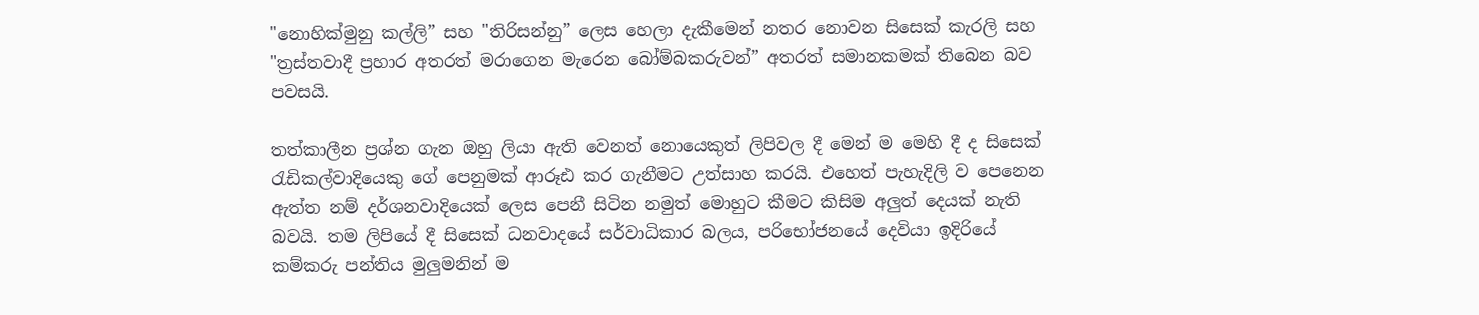"නොහික්මුනු කල්ලි” සහ "තිරිසන්නු” ලෙස හෙලා දැකීමෙන් නතර නොවන සිසෙක් කැරලි සහ "ත්‍රස්තවාදී ප්‍රහාර අතරත් මරාගෙන මැරෙන බෝම්බකරුවන්” අතරත් සමානකමක් තිබෙන බව පවසයි.

තත්කාලීන ප්‍රශ්න ගැන ඔහු ලියා ඇති වෙනත් නොයෙකුත් ලිපිවල දී මෙන් ම මෙහි දී ද සිසෙක් රැඩිකල්වාදියෙකු ගේ පෙනුමක් ආරූඪ කර ගැනීමට උත්සාහ කරයි. එහෙත් පැහැදිලි ව පෙනෙන ඇත්ත නම් දර්ශනවාදියෙක් ලෙස පෙනී සිටින නමුත් මොහුට කීමට කිසිම අලුත් දෙයක් නැති බවයි. තම ලිපියේ දී සිසෙක් ධනවාදයේ සර්වාධිකාර බලය, පරිභෝජනයේ දෙවියා ඉදිරියේ කම්කරු පන්තිය මුලුමනින් ම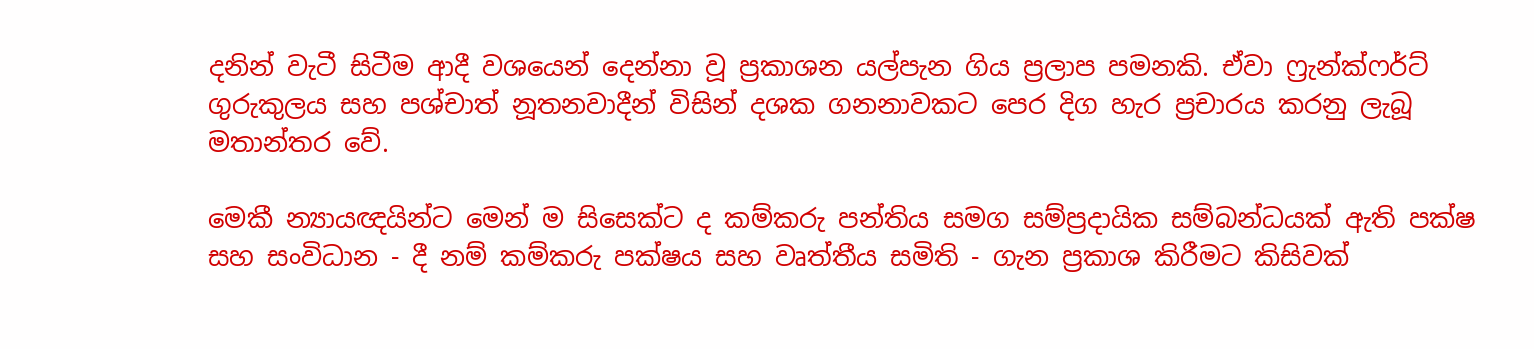දනින් වැටී සිටීම ආදී වශයෙන් දෙන්නා වූ ප්‍රකාශන යල්පැන ගිය ප්‍රලාප පමනකි. ඒවා ෆ්‍රැන්ක්ෆර්ට් ගුරුකුලය සහ පශ්චාත් නූතනවාදීන් විසින් දශක ගනනාවකට පෙර දිග හැර ප්‍රචාරය කරනු ලැබූ මතාන්තර වේ.

මෙකී න්‍යායඥයින්ට මෙන් ම සිසෙක්ට ද කම්කරු පන්තිය සමග සම්ප්‍රදායික සම්බන්ධයක් ඇති පක්ෂ සහ සංවිධාන - දී නම් කම්කරු පක්ෂය සහ වෘත්තීය සමිති - ගැන ප්‍රකාශ කිරීමට කිසිවක්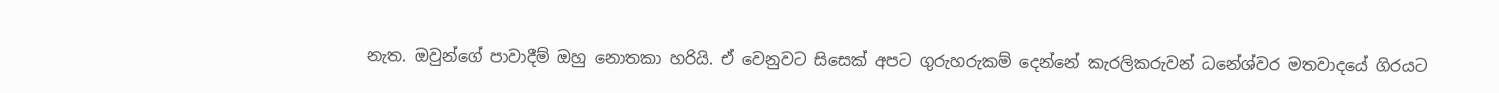නැත. ඔවුන්ගේ පාවාදීම් ඔහු නොතකා හරියි. ඒ වෙනුවට සිසෙක් අපට ගුරුහරුකම් දෙන්නේ කැරලිකරුවන් ධනේශ්වර මතවාදයේ ගිරයට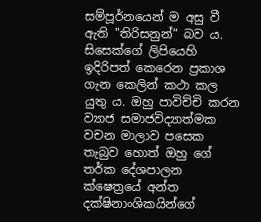සම්පූර්නයෙන් ම අසු වී ඇති "තිරිසනුන්” බව ය. සිසෙක්ගේ ලිපියෙහි ඉදිරිපත් කෙරෙන ප්‍රකාශ ගැන කෙලින් කථා කල යුතු ය. ඔහු පාවිච්චි කරන ව්‍යාජ සමාජවිද්‍යාත්මක වචන මාලාව පසෙක තැබුව හොත් ඔහු ගේ තර්ක දේශපාලන ක්ෂෙත්‍රයේ අන්ත දක්ෂිනාංශිකයින්ගේ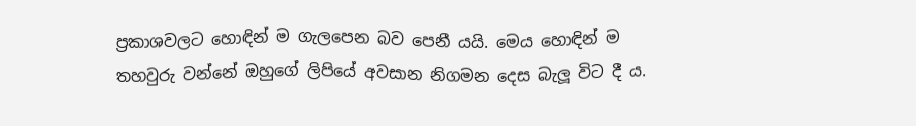ප්‍රකාශවලට හොඳින් ම ගැලපෙන බව පෙනී යයි. මෙය හොඳින් ම තහවුරු වන්නේ ඔහුගේ ලිපියේ අවසාන නිගමන දෙස බැලූ විට දී ය.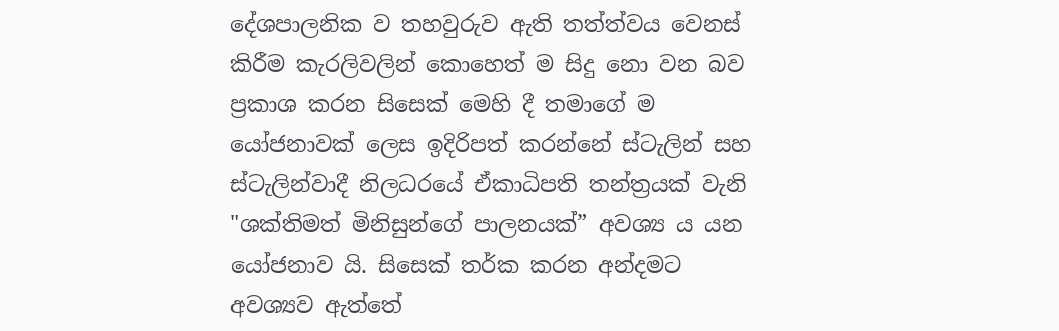දේශපාලනික ව තහවුරුව ඇති තත්ත්වය වෙනස් කිරීම කැරලිවලින් කොහෙත් ම සිදු නො වන බව ප්‍රකාශ කරන සිසෙක් මෙහි දී තමාගේ ම යෝජනාවක් ලෙස ඉදිරිපත් කරන්නේ ස්ටැලින් සහ ස්ටැලින්වාදී නිලධරයේ ඒකාධිපති තන්ත්‍රයක් වැනි "ශක්තිමත් මිනිසුන්ගේ පාලනයක්” අවශ්‍ය ය යන යෝජනාව යි. සිසෙක් තර්ක කරන අන්දමට අවශ්‍යව ඇත්තේ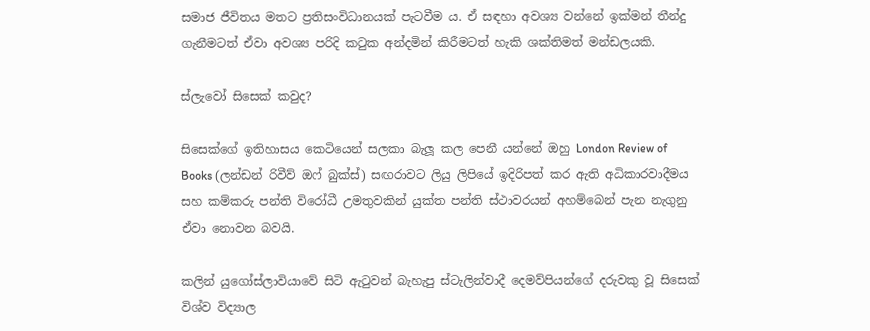සමාජ ජීවිතය මතට ප්‍රතිසංවිධානයක් පැටවීම ය. ඒ සඳහා අවශ්‍ය වන්නේ ඉක්මන් තීන්දු ගැනීමටත් ඒවා අවශ්‍ය පරිදි කටුක අන්දමින් කිරීමටත් හැකි ශක්තිමත් මන්ඩලයකි.

ස්ලැවෝ සිසෙක් කවුද?

සිසෙක්ගේ ඉතිහාසය කෙටියෙන් සලකා බැලූ කල පෙනී යන්නේ ඔහු London Review of Books (ලන්ඩන් රිවීව් ඔෆ් බුක්ස්) සඟරාවට ලියු ලිපියේ ඉදිරිපත් කර ඇති අධිකාරවාදීමය සහ කම්කරු පන්ති විරෝධී උමතුවකින් යුක්ත පන්ති ස්ථාවරයන් අහම්බෙන් පැන නැගුනු ඒවා නොවන බවයි.

කලින් යුගෝස්ලාවියාවේ සිටි ඇටුවන් බැහැපු ස්ටැලින්වාදී දෙමව්පියන්ගේ දරුවකු වූ සිසෙක් විශ්ව විද්‍යාල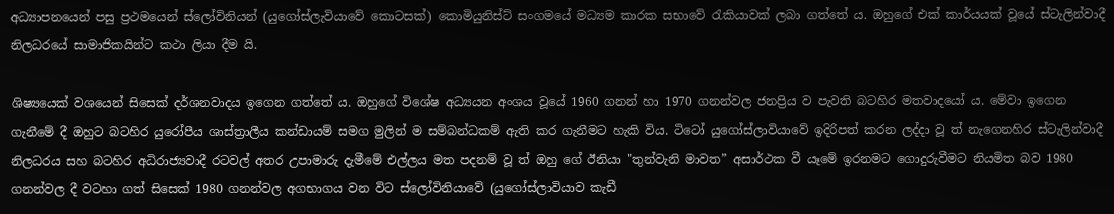අධ්‍යාපනයෙන් පසු ප්‍රථමයෙන් ස්ලෝවිනියන් (යුගෝස්ලැවියාවේ කොටසක්) කොමියුනිස්ට් සංගමයේ මධ්‍යම කාරක සභාවේ රැකියාවක් ලබා ගත්තේ ය. ඔහුගේ එක් කාර්යයක් වූයේ ස්ටැලින්වාදී නිලධරයේ සාමාජිකයින්ට කථා ලියා දීම යි.

ශිෂ්‍යයෙක් වශයෙන් සිසෙක් දර්ශනවාදය ඉගෙන ගත්තේ ය. ඔහුගේ විශේෂ අධ්‍යයන අංශය වූයේ 1960 ගනන් හා 1970 ගනන්වල ජනප්‍රිය ව පැවති බටහිර මතවාදයෝ ය. මේවා ඉගෙන ගැනීමේ දී ඔහුට බටහිර යුරෝපීය ශාස්ත්‍රාලීය කන්ඩායම් සමග මුලින් ම සම්බන්ධකම් ඇති කර ගැනීමට හැකි විය. ටිටෝ යුගෝස්ලාවියාවේ ඉදිරිපත් කරන ලද්දා වූ ත් නැගෙනහිර ස්ටැලින්වාදී නිලධරය සහ බටහිර අධිරාජ්‍යවාදී රටවල් අතර උපාමාරු දැමීමේ එල්ලය මත පදනම් වූ ත් ඔහු ගේ ඊනියා "තුන්වැනි මාවත” අසාර්ථක වී යෑමේ ඉරනමට ගොදුරුවීමට නියමිත බව 1980 ගනන්වල දී වටහා ගත් සිසෙක් 1980 ගනන්වල අගභාගය වන විට ස්ලෝවිනියාවේ (යුගෝස්ලාවියාව කැඩී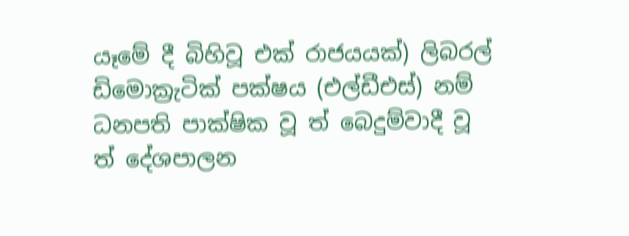යෑමේ දී බිහිවූ එක් රාජයයක්) ලිබරල් ඩිමොක්‍රැටික් පක්ෂය (එල්ඩීඑස්) නම් ධනපති පාක්ෂික වූ ත් බෙදුම්වාදී වූ ත් දේශපාලන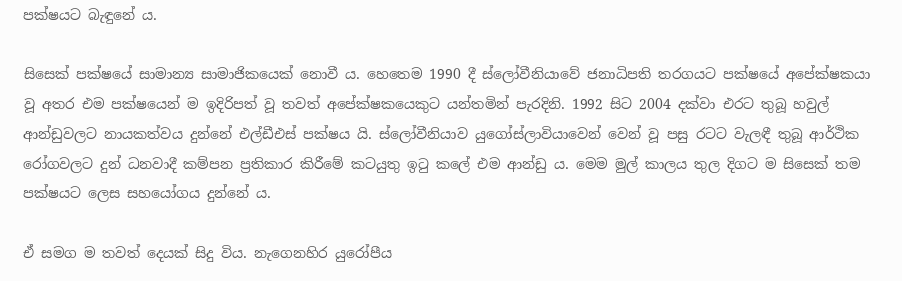පක්ෂයට බැඳුනේ ය.

සිසෙක් පක්ෂයේ සාමාන්‍ය සාමාජිකයෙක් නොවී ය. හෙතෙම 1990 දී ස්ලෝවීනියාවේ ජනාධිපති තරගයට පක්ෂයේ අපේක්ෂකයා වූ අතර එම පක්ෂයෙන් ම ඉදිරිපත් වූ තවත් අපේක්ෂකයෙකුට යන්තමින් පැරදිනි. 1992 සිට 2004 දක්වා එරට තුබූ හවුල් ආන්ඩුවලට නායකත්වය දුන්නේ එල්ඩීඑස් පක්ෂය යි. ස්ලෝවීනියාව යුගෝස්ලාවියාවෙන් වෙන් වූ පසු රටට වැලඳී තුබූ ආර්ථික රෝගවලට දුන් ධනවාදී කම්පන ප්‍රතිකාර කිරීමේ කටයුතු ඉටු කලේ එම ආන්ඩු ය. මෙම මුල් කාලය තුල දිගට ම සිසෙක් තම පක්ෂයට ලෙස සහයෝගය දුන්නේ ය.

ඒ සමග ම තවත් දෙයක් සිදු විය. නැගෙනහිර යුරෝපීය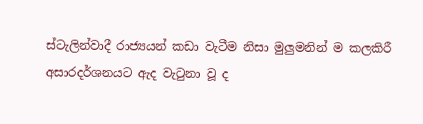ස්ටැලින්වාදී රාජ්‍යයන් කඩා වැටීම නිසා මුලුමනින් ම කලකිරී අසාරදර්ශනයට ඇද වැටුනා වූ ද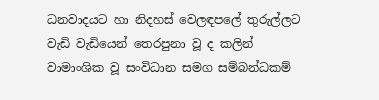ධනවාදයට හා නිදහස් වෙලඳපලේ තුරුල්ලට වැඩි වැඩියෙන් තෙරපුනා වූ ද කලින් වාමාංශික වූ සංවිධාන සමග සම්බන්ධකම්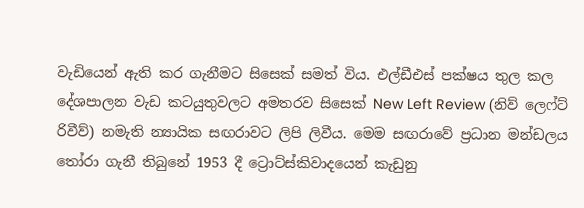වැඩියෙන් ඇති කර ගැනීමට සිසෙක් සමත් විය. එල්ඩීඑස් පක්ෂය තුල කල දේශපාලන වැඩ කටයුතුවලට අමතරව සිසෙක් New Left Review (නිව් ලෙෆ්ට් රිවීව්) නමැති න්‍යායික සඟරාවට ලිපි ලිවීය. මෙම සඟරාවේ ප්‍රධාන මන්ඩලය තෝරා ගැනී තිබුනේ 1953 දී ට්‍රොට්ස්කිවාදයෙන් කැඩුනු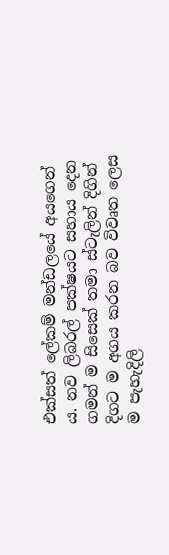එක්සත් ලේකම් මන්ඩලයේ අයගෙන් ය. නව ලිබරල් පක්ෂයට සහාය දෙන ගමන් ම සිසෙක් තමා ස්ටැලින් දිගින් දිගට ම අගය කරන බව විවෘත ලෙස ම පැහැදිලි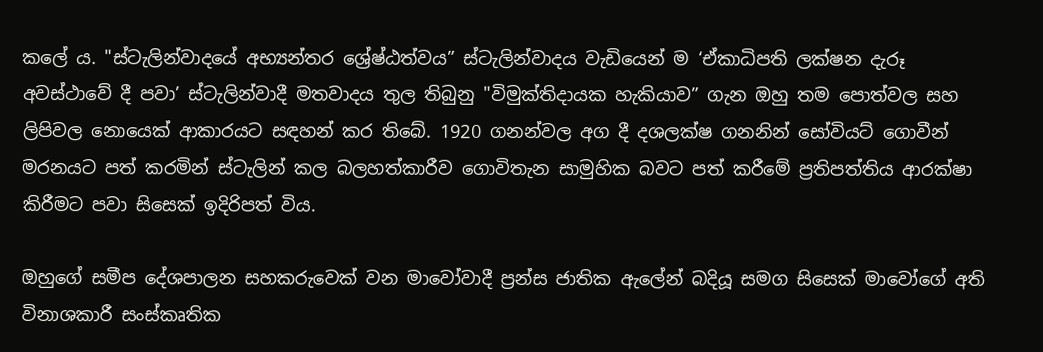කලේ ය. "ස්ටැලින්වාදයේ අභ්‍යන්තර ශ්‍රේෂ්ඨත්වය” ස්ටැලින්වාදය වැඩියෙන් ම ‘ඒකාධිපති ලක්ෂන දැරූ අවස්ථාවේ දී පවා’ ස්ටැලින්වාදී මතවාදය තුල තිබුනු "විමුක්තිදායක හැකියාව” ගැන ඔහු තම පොත්වල සහ ලිපිවල නොයෙක් ආකාරයට සඳහන් කර තිබේ. 1920 ගනන්වල අග දී දශලක්ෂ ගනනින් සෝවියට් ගොවීන් මරනයට පත් කරමින් ස්ටැලින් කල බලහත්කාරීව ගොවිතැන සාමුහික බවට පත් කරීමේ ප්‍රතිපත්තිය ආරක්ෂා කිරීමට පවා සිසෙක් ඉදිරිපත් විය.

ඔහුගේ සමීප දේශපාලන සහකරුවෙක් වන මාවෝවාදී ප්‍රන්ස ජාතික ඇලේන් බදියූ සමග සිසෙක් මාවෝගේ අති විනාශකාරී සංස්කෘතික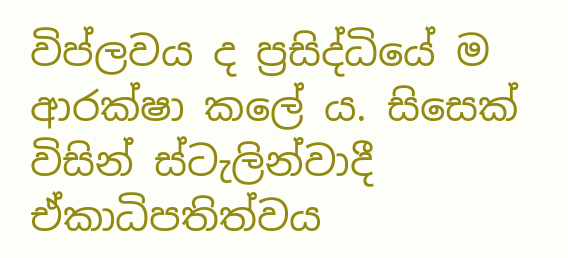විප්ලවය ද ප්‍රසිද්ධියේ ම ආරක්ෂා කලේ ය. සිසෙක් විසින් ස්ටැලින්වාදී ඒකාධිපතිත්වය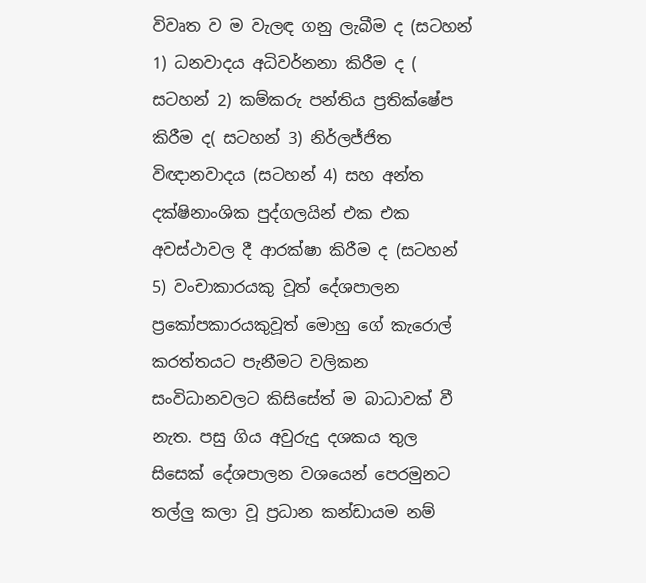විවෘත ව ම වැලඳ ගනු ලැබීම ද (සටහන් 1) ධනවාදය අධිවර්නනා කිරීම ද ( සටහන් 2) කම්කරු පන්තිය ප්‍රතික්ෂේප කිරීම ද( සටහන් 3) නිර්ලජ්ජිත විඥානවාදය (සටහන් 4) සහ අන්ත දක්ෂිනාංශික පුද්ගලයින් එක එක අවස්ථාවල දී ආරක්ෂා කිරීම ද (සටහන් 5) වංචාකාරයකු වූත් දේශපාලන ප්‍රකෝපකාරයකුවූත් මොහු ගේ කැරොල් කරත්තයට පැනීමට වලිකන සංවිධානවලට කිසිසේත් ම බාධාවක් වී නැත. පසු ගිය අවුරුදු දශකය තුල සිසෙක් දේශපාලන වශයෙන් පෙරමුනට තල්ලු කලා වූ ප්‍රධාන කන්ඩායම නම්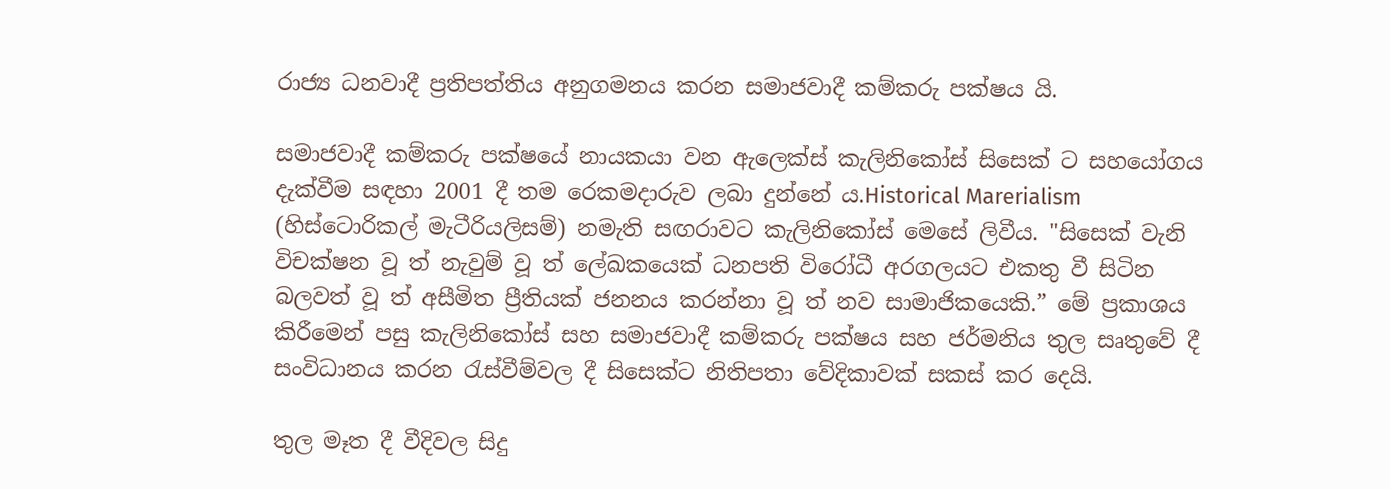රාජ්‍ය ධනවාදී ප්‍රතිපත්තිය අනුගමනය කරන සමාජවාදී කම්කරු පක්ෂය යි.

සමාජවාදී කම්කරු පක්ෂයේ නායකයා වන ඇලෙක්ස් කැලිනිකෝස් සිසෙක් ට සහයෝගය දැක්වීම සඳහා 2001 දී තම රෙකමදාරුව ලබා දුන්නේ ය.Historical Marerialism (හිස්ටොරිකල් මැටීරියලිසම්) නමැති සඟරාවට කැලිනිකෝස් මෙසේ ලිවීය. "සිසෙක් වැනි විචක්ෂන වූ ත් නැවුම් වූ ත් ලේඛකයෙක් ධනපති විරෝධී අරගලයට එකතු වී සිටින බලවත් වූ ත් අසීමිත ප්‍රීතියක් ජනනය කරන්නා වූ ත් නව සාමාජිකයෙකි.” මේ ප්‍රකාශය කිරීමෙන් පසු කැලිනිකෝස් සහ සමාජවාදී කම්කරු පක්ෂය සහ ජර්මනිය තුල සෘතුවේ දී සංවිධානය කරන රැස්වීම්වල දී සිසෙක්ට නිතිපතා වේදිකාවක් සකස් කර දෙයි.

තුල මෑත දී වීදිවල සිදු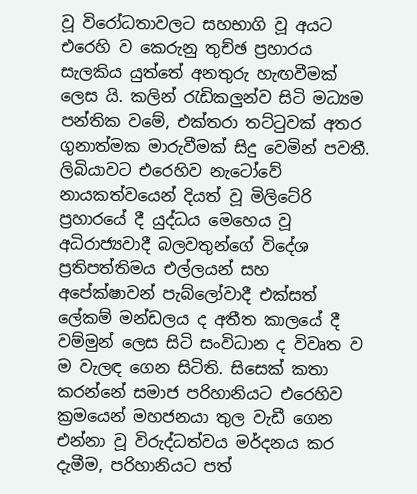වූ විරෝධතාවලට සහභාගි වූ අයට එරෙහි ව කෙරුනු තුච්ඡ ප්‍රහාරය සැලකිය යුත්තේ අනතුරු හැඟවීමක් ලෙස යි. කලින් රැඩිකලුන්ව සිටි මධ්‍යම පන්තික වමේ, එක්තරා තට්ටුවක් අතර ගුනාත්මක මාරුවීමක් සිදු වෙමින් පවතී. ලිබියාවට එරෙහිව නැටෝවේ නායකත්වයෙන් දියත් වූ මිලිටේරි ප්‍රහාරයේ දී යුද්ධය මෙහෙය වූ අධිරාජ්‍යවාදී බලවතුන්ගේ විදේශ ප්‍රතිපත්තිමය එල්ලයන් සහ අපේක්ෂාවන් පැබ්ලෝවාදී එක්සත් ලේකම් මන්ඩලය ද අතීත කාලයේ දී වම්මුන් ලෙස සිටි සංවිධාන ද විවෘත ව ම වැලඳ ගෙන සිටිති. සිසෙක් කතා කරන්නේ සමාජ පරිහානියට එරෙහිව ක්‍රමයෙන් මහජනයා තුල වැඩී ගෙන එන්නා වූ විරුද්ධත්වය මර්දනය කර දැමීම, පරිහානියට පත්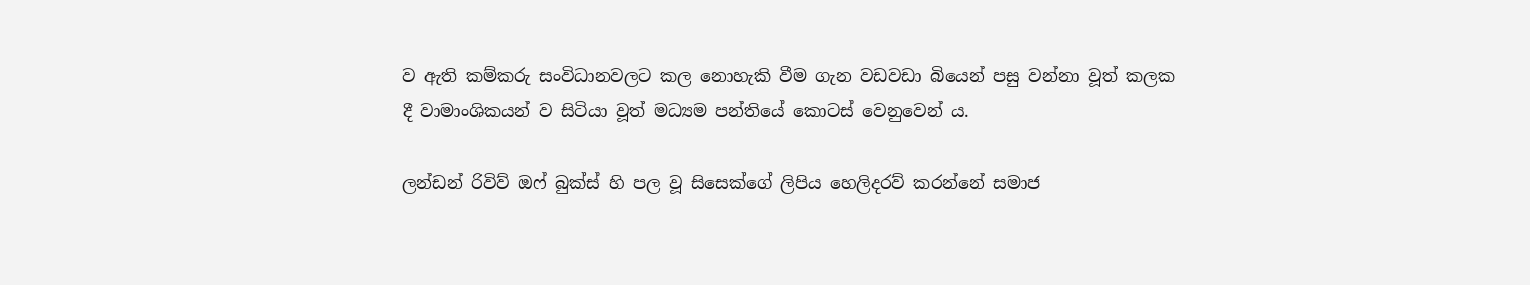ව ඇති කම්කරු සංවිධානවලට කල නොහැකි වීම ගැන වඩවඩා බියෙන් පසු වන්නා වූත් කලක දී වාමාංශිකයන් ව සිටියා වූත් මධ්‍යම පන්තියේ කොටස් වෙනුවෙන් ය.

ලන්ඩන් රිවිව් ඔෆ් බුක්ස් හි පල වූ සිසෙක්ගේ ලිපිය හෙලිදරව් කරන්නේ සමාජ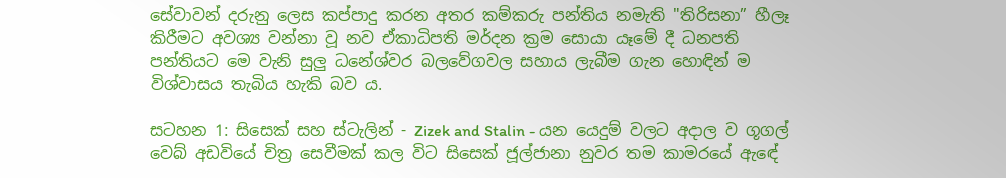සේවාවන් දරුනු ලෙස කප්පාදු කරන අතර කම්කරු පන්තිය නමැති "තිරිසනා” හීලෑ කිරීමට අවශ්‍ය වන්නා වූ නව ඒකාධිපති මර්දන ක්‍රම සොයා යෑමේ දී ධනපති පන්තියට මෙ වැනි සුලු ධනේශ්වර බලවේගවල සහාය ලැබීම ගැන හොඳින් ම විශ්වාසය තැබිය හැකි බව ය.

සටහන 1: සිසෙක් සහ ස්ටැලින් - Zizek and Stalin - යන යෙදුම් වලට අදාල ව ගූගල් වෙබ් අඩවියේ චිත්‍ර සෙවීමක් කල විට සිසෙක් ජූල්ජානා නුවර තම කාමරයේ ඇ‍ඳේ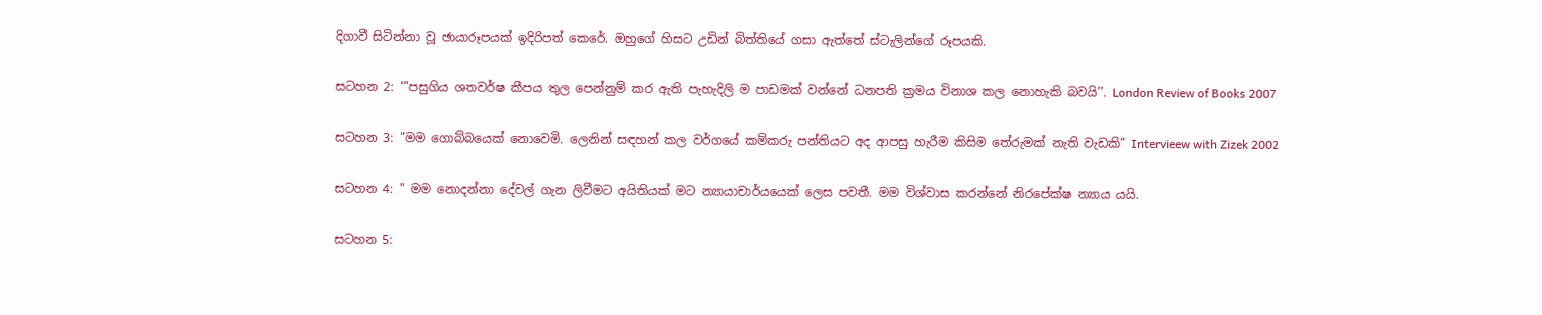දිගාවී සිටින්නා වූ ඡායාරූපයක් ඉදිරිපත් කෙරේ. ඔහුගේ හිසට උඩින් බිත්තියේ ගසා ඇත්තේ ස්ටැලින්ගේ රූපයකි.

සටහන 2: ‘"පසුගිය ශතවර්ෂ කීපය තුල පෙන්නුම් කර ඇති පැහැදිලි ම පාඩමක් වන්නේ ධනපති ක්‍රමය විනාශ කල නොහැකි බවයි’’. London Review of Books 2007

සටහන 3: "මම ගොබ්බයෙක් නොවෙමි. ලෙනින් සඳහන් කල වර්ගයේ කම්කරු පන්තියට අද ආපසු හැරීම කිසිම තේරුමක් නැති වැඩකි” Intervieew with Zizek 2002

සටහන 4: ” මම නොදන්නා දේවල් ගැන ලිවීමට අයිතියක් මට න්‍යායාචාර්යයෙක් ලෙස පවතී. මම විශ්වාස කරන්නේ නිරපේක්ෂ න්‍යාය යයි.

සටහන 5: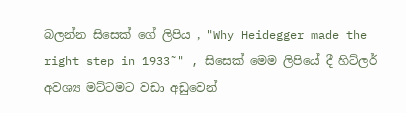බලන්න සිසෙක් ගේ ලිපිය , "Why Heidegger made the right step in 1933˜" , සිසෙක් මෙම ලිපියේ දී හිට්ලර් අවශ්‍ය මට්ටමට වඩා අඩුවෙන්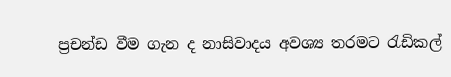ප්‍රචන්ඩ වීම ගැන ද නාසිවාදය අවශ්‍ය තරමට රැඩිකල්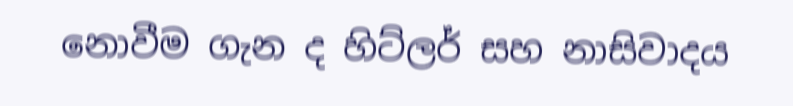නොවීම ගැන ද හිට්ලර් සහ නාසිවාදය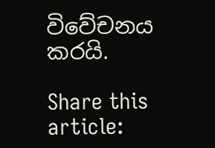විවේචනය කරයි.

Share this article: